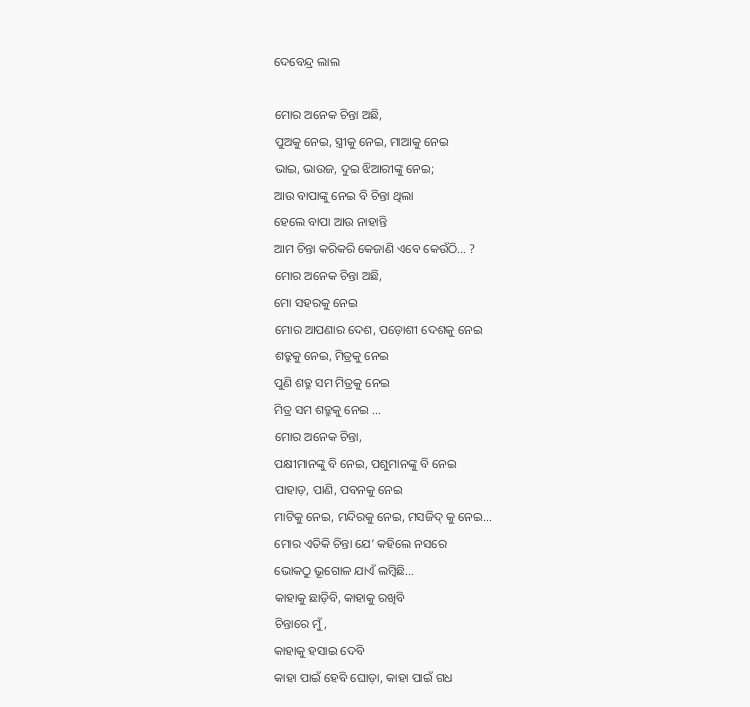ଦେବେନ୍ଦ୍ର ଲାଲ

ମୋର ଅନେକ ଚିନ୍ତା ଅଛି,
ପୁଅକୁ ନେଇ, ସ୍ତ୍ରୀକୁ ନେଇ, ମାଆକୁ ନେଇ
ଭାଇ, ଭାଉଜ, ଦୁଇ ଝିଆରୀଙ୍କୁ ନେଇ;
ଆଉ ବାପାଙ୍କୁ ନେଇ ବି ଚିନ୍ତା ଥିଲା
ହେଲେ ବାପା ଆଉ ନାହାନ୍ତି
ଆମ ଚିନ୍ତା କରିକରି କେଜାଣି ଏବେ କେଉଁଠି… ?
ମୋର ଅନେକ ଚିନ୍ତା ଅଛି,
ମୋ ସହରକୁ ନେଇ
ମୋର ଆପଣାର ଦେଶ, ପଡ଼ୋଶୀ ଦେଶକୁ ନେଇ
ଶତ୍ରୁକୁ ନେଇ, ମିତ୍ରକୁ ନେଇ
ପୁଣି ଶତ୍ରୁ ସମ ମିତ୍ରକୁ ନେଇ
ମିତ୍ର ସମ ଶତ୍ରୁକୁ ନେଇ …
ମୋର ଅନେକ ଚିନ୍ତା,
ପକ୍ଷୀମାନଙ୍କୁ ବି ନେଇ, ପଶୁମାନଙ୍କୁ ବି ନେଇ
ପାହାଡ଼, ପାଣି, ପବନକୁ ନେଇ
ମାଟିକୁ ନେଇ, ମନ୍ଦିରକୁ ନେଇ, ମସଜିଦ୍ କୁ ନେଇ…
ମୋର ଏତିକି ଚିନ୍ତା ଯେ’ କହିଲେ ନସରେ
ଭୋକଠୁ ଭୂଗୋଳ ଯାଏଁ ଲମ୍ବିଛି…
କାହାକୁ ଛାଡ଼ିବି, କାହାକୁ ରଖିବି
ଚିନ୍ତାରେ ମୁଁ,
କାହାକୁ ହସାଇ ଦେବି
କାହା ପାଇଁ ହେବି ଘୋଡ଼ା, କାହା ପାଇଁ ଗଧ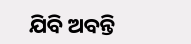ଯିବି ଅବନ୍ତି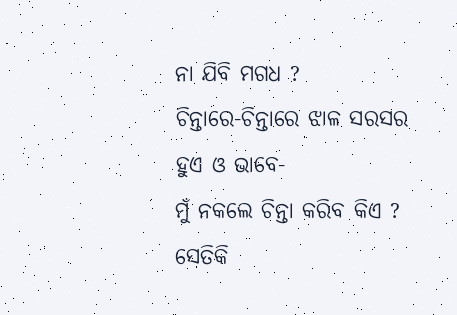ନା ଯିବି ମଗଧ ?
ଚିନ୍ତାରେ-ଚିନ୍ତାରେ ଝାଳ ସରସର ହୁଏ ଓ ଭାବେ-
ମୁଁ ନକଲେ ଚିନ୍ତା କରିବ କିଏ ?
ସେତିକି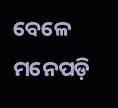ବେଳେ ମନେପଡ଼ି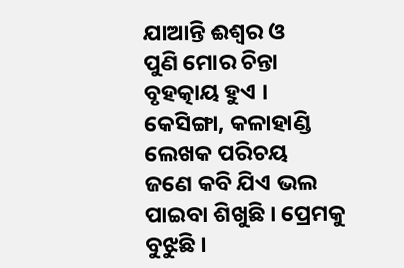ଯାଆନ୍ତି ଈଶ୍ୱର ଓ
ପୁଣି ମୋର ଚିନ୍ତା ବୃହତ୍କାୟ ହୁଏ ।
କେସିଙ୍ଗା, କଳାହାଣ୍ଡି
ଲେଖକ ପରିଚୟ
ଜଣେ କବି ଯିଏ ଭଲ ପାଇବା ଶିଖୁଛି । ପ୍ରେମକୁ ବୁଝୁଛି ।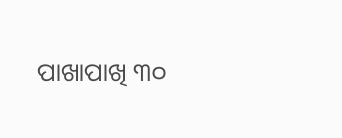ପାଖାପାଖି ୩୦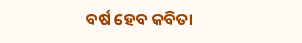ବର୍ଷ ହେବ କବିତା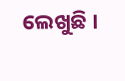ଲେଖୁଛି ।